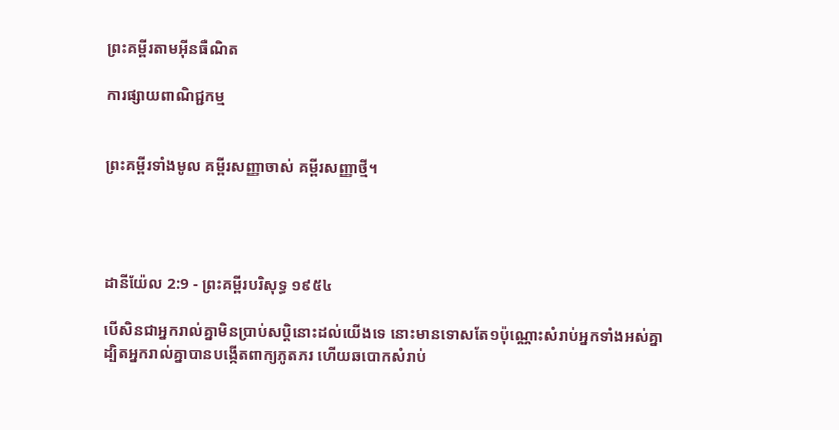ព្រះគម្ពីរតាមអ៊ីនធឺណិត

ការផ្សាយពាណិជ្ជកម្ម


ព្រះគម្ពីរទាំងមូល គម្ពីរសញ្ញាចាស់ គម្ពីរសញ្ញាថ្មី។




ដានី‌យ៉ែល 2:9 - ព្រះគម្ពីរបរិសុទ្ធ ១៩៥៤

បើសិនជាអ្នករាល់គ្នាមិនប្រាប់សប្តិនោះដល់យើងទេ នោះមានទោសតែ១ប៉ុណ្ណោះសំរាប់អ្នកទាំងអស់គ្នា ដ្បិតអ្នករាល់គ្នាបានបង្កើតពាក្យភូត‌ភរ ហើយឆ‌បោកសំរាប់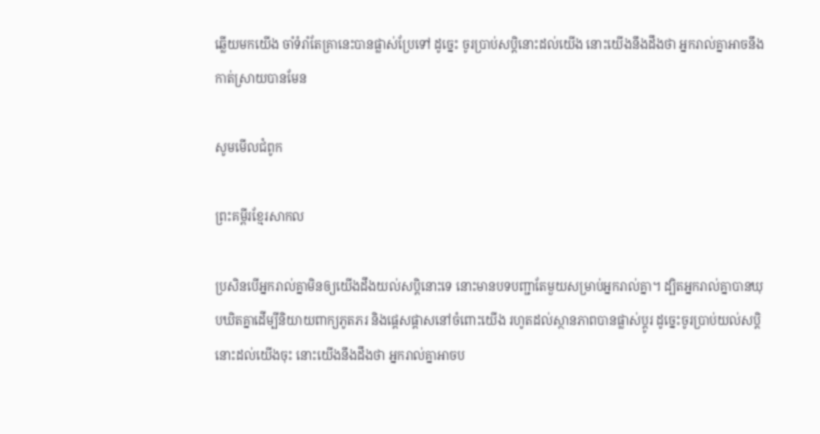ឆ្លើយមកយើង ចាំទំរាំតែគ្រានេះបានផ្លាស់ប្រែទៅ ដូច្នេះ ចូរប្រាប់សប្តិនោះដល់យើង នោះយើងនឹងដឹងថា អ្នករាល់គ្នាអាចនឹងកាត់ស្រាយបានមែន

សូមមើលជំពូក

ព្រះគម្ពីរខ្មែរសាកល

ប្រសិនបើអ្នករាល់គ្នាមិនឲ្យយើងដឹងយល់សប្តិនោះទេ នោះមានបទបញ្ជាតែមួយសម្រាប់អ្នករាល់គ្នា។ ដ្បិតអ្នករាល់គ្នាបានឃុបឃិតគ្នាដើម្បីនិយាយពាក្យភូតភរ និងផ្ដេសផ្ដាសនៅចំពោះយើង រហូតដល់ស្ថានភាពបានផ្លាស់ប្ដូរ ដូច្នេះចូរប្រាប់យល់សប្តិនោះដល់យើងចុះ នោះយើងនឹងដឹងថា អ្នករាល់គ្នាអាចប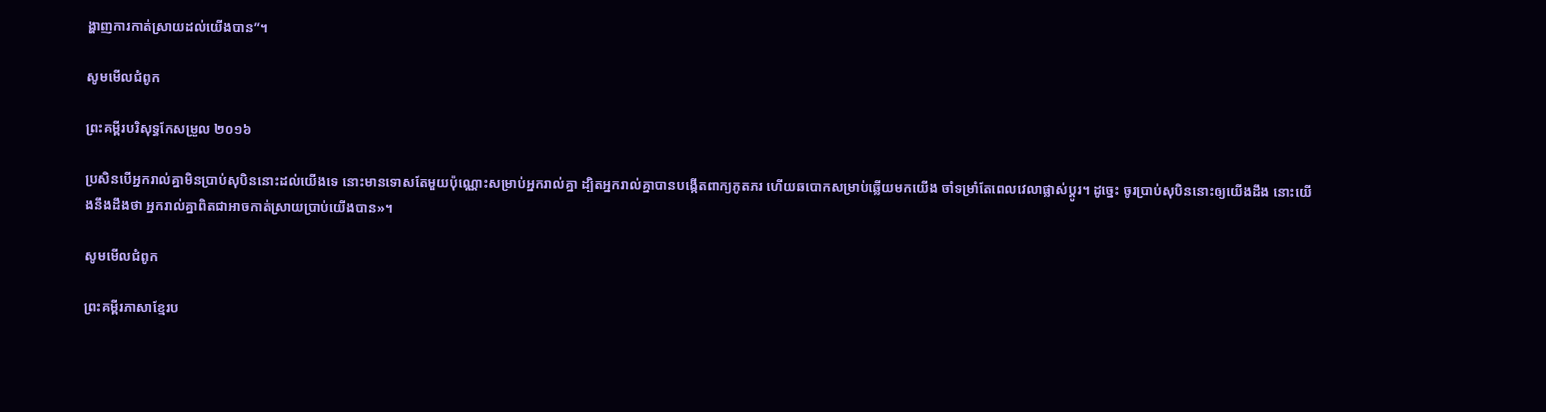ង្ហាញការកាត់ស្រាយដល់យើងបាន”។

សូមមើលជំពូក

ព្រះគម្ពីរបរិសុទ្ធកែសម្រួល ២០១៦

ប្រសិន‌បើអ្នករាល់គ្នាមិនប្រាប់សុបិននោះដល់យើងទេ នោះមានទោសតែមួយប៉ុណ្ណោះសម្រាប់អ្នករាល់គ្នា ដ្បិតអ្នករាល់គ្នាបានបង្កើតពាក្យភូតភរ ហើយឆបោកសម្រាប់ឆ្លើយមកយើង ចាំទម្រាំតែពេលវេលាផ្លាស់ប្ដូរ។ ដូច្នេះ ចូរប្រាប់សុបិននោះឲ្យយើងដឹង នោះយើងនឹងដឹងថា អ្នករាល់គ្នាពិតជាអាចកាត់ស្រាយប្រាប់យើងបាន»។

សូមមើលជំពូក

ព្រះគម្ពីរភាសាខ្មែរប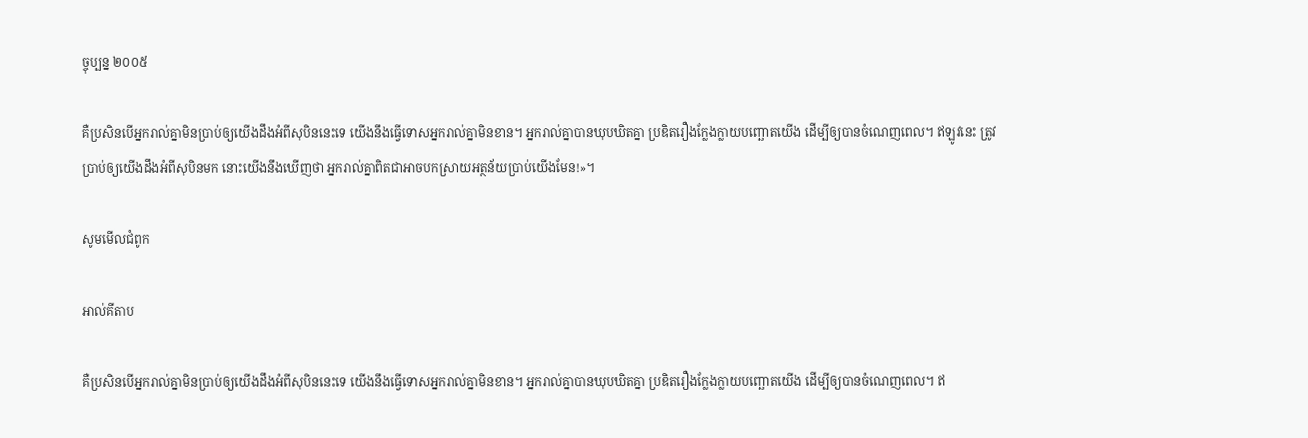ច្ចុប្បន្ន ២០០៥

គឺប្រសិនបើអ្នករាល់គ្នាមិនប្រាប់ឲ្យយើងដឹងអំពីសុបិននេះទេ យើងនឹងធ្វើទោសអ្នករាល់គ្នាមិនខាន។ អ្នករាល់គ្នាបានឃុប‌ឃិតគ្នា ប្រឌិតរឿងក្លែង‌ក្លាយបញ្ឆោតយើង ដើម្បីឲ្យបានចំណេញពេល។ ឥឡូវនេះ ត្រូវប្រាប់ឲ្យយើងដឹងអំពីសុបិនមក នោះយើងនឹងឃើញថា អ្នករាល់គ្នាពិតជាអាចបកស្រាយអត្ថ‌ន័យប្រាប់យើងមែន!»។

សូមមើលជំពូក

អាល់គីតាប

គឺប្រសិនបើអ្នករាល់គ្នាមិនប្រាប់ឲ្យយើងដឹងអំពីសុបិននេះទេ យើងនឹងធ្វើទោសអ្នករាល់គ្នាមិនខាន។ អ្នករាល់គ្នាបានឃុប‌ឃិតគ្នា ប្រឌិតរឿងក្លែង‌ក្លាយបញ្ឆោតយើង ដើម្បីឲ្យបានចំណេញពេល។ ឥ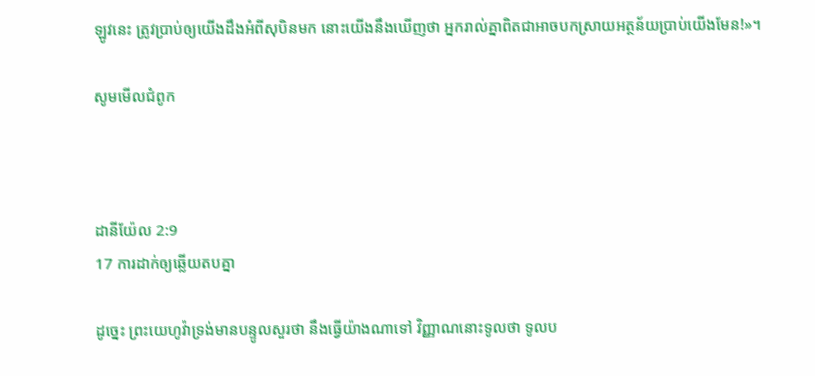ឡូវនេះ ត្រូវប្រាប់ឲ្យយើងដឹងអំពីសុបិនមក នោះយើងនឹងឃើញថា អ្នករាល់គ្នាពិតជាអាចបកស្រាយអត្ថ‌ន័យប្រាប់យើងមែន!»។

សូមមើលជំពូក



ដានី‌យ៉ែល 2:9
17 ការដាក់ឲ្យឆ្លើយតបគ្នា

ដូច្នេះ ព្រះ‌យេហូវ៉ាទ្រង់មានបន្ទូលសួរថា នឹងធ្វើយ៉ាងណាទៅ វិញ្ញាណនោះទូលថា ទូលប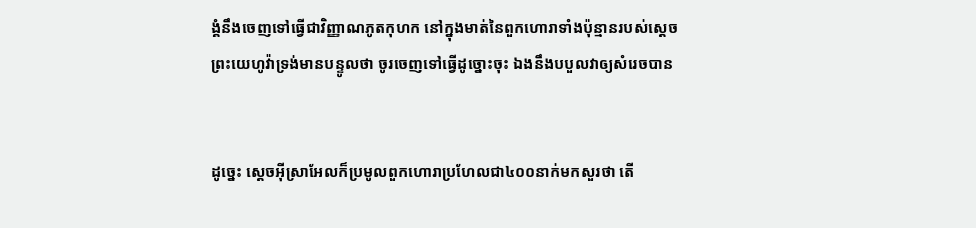ង្គំនឹងចេញទៅធ្វើជាវិញ្ញាណភូត‌កុហក នៅក្នុងមាត់នៃពួកហោរាទាំងប៉ុន្មានរបស់ស្តេច ព្រះ‌យេហូវ៉ាទ្រង់មានបន្ទូលថា ចូរចេញទៅធ្វើដូច្នោះចុះ ឯងនឹងបបួលវាឲ្យសំរេចបាន


ដូច្នេះ ស្តេចអ៊ីស្រាអែលក៏ប្រមូលពួកហោរាប្រហែលជា៤០០នាក់មកសួរថា តើ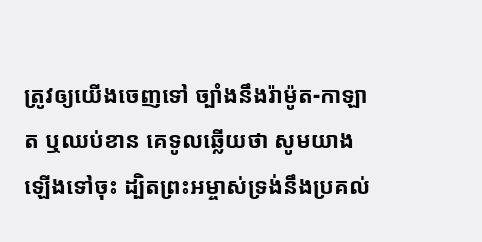ត្រូវឲ្យយើងចេញទៅ ច្បាំងនឹងរ៉ាម៉ូត-កាឡាត ឬឈប់ខាន គេទូលឆ្លើយថា សូមយាងឡើងទៅចុះ ដ្បិតព្រះ‌អម្ចាស់ទ្រង់នឹងប្រគល់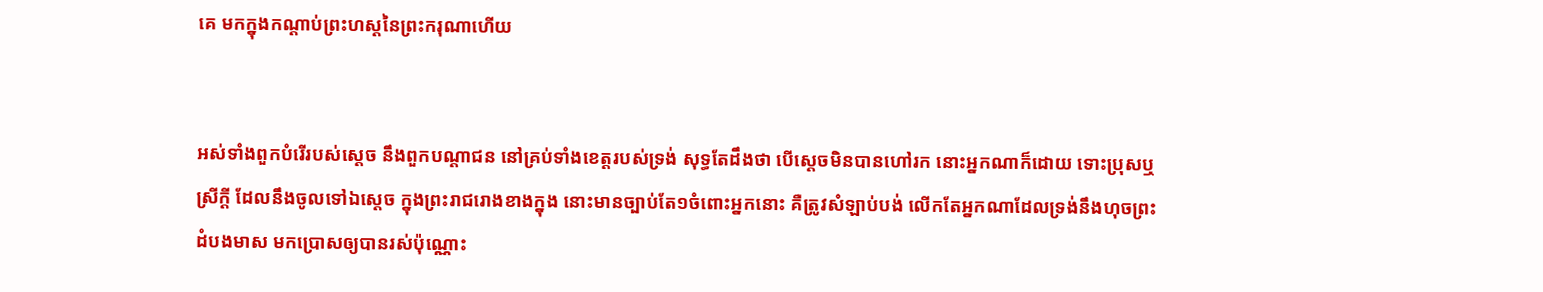គេ មកក្នុងកណ្តាប់ព្រះ‌ហស្តនៃព្រះ‌ករុណាហើយ


អស់ទាំងពួកបំរើរបស់ស្តេច នឹងពួកបណ្តាជន នៅគ្រប់ទាំងខេត្តរបស់ទ្រង់ សុទ្ធតែដឹងថា បើស្តេចមិនបានហៅរក នោះអ្នកណាក៏ដោយ ទោះប្រុសឬស្រីក្តី ដែលនឹងចូលទៅឯស្តេច ក្នុងព្រះ‌រាជ‌រោងខាងក្នុង នោះមានច្បាប់តែ១ចំពោះអ្នកនោះ គឺត្រូវសំឡាប់បង់ លើកតែអ្នកណាដែលទ្រង់នឹងហុចព្រះដំបងមាស មកប្រោសឲ្យបានរស់ប៉ុណ្ណោះ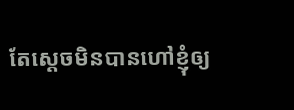តែស្តេចមិនបានហៅខ្ញុំឲ្យ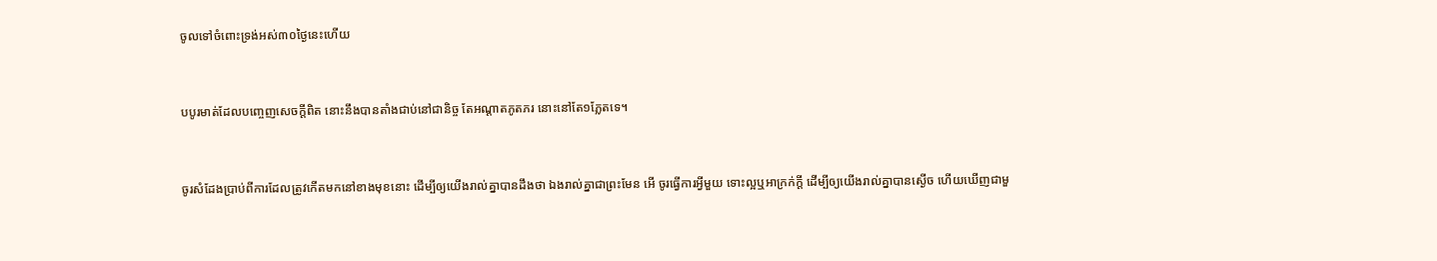ចូលទៅចំពោះទ្រង់អស់៣០ថ្ងៃនេះហើយ


បបូរមាត់ដែលបញ្ចេញសេចក្ដីពិត នោះនឹងបានតាំងជាប់នៅជានិច្ច តែអណ្តាតភូត‌ភរ នោះនៅតែ១ភ្លែតទេ។


ចូរសំដែងប្រាប់ពីការដែលត្រូវកើតមកនៅខាងមុខនោះ ដើម្បីឲ្យយើងរាល់គ្នាបានដឹងថា ឯងរាល់គ្នាជាព្រះមែន អើ ចូរធ្វើការអ្វីមួយ ទោះល្អឬអាក្រក់ក្តី ដើម្បីឲ្យយើងរាល់គ្នាបានស្ងើច ហើយឃើញជាមួ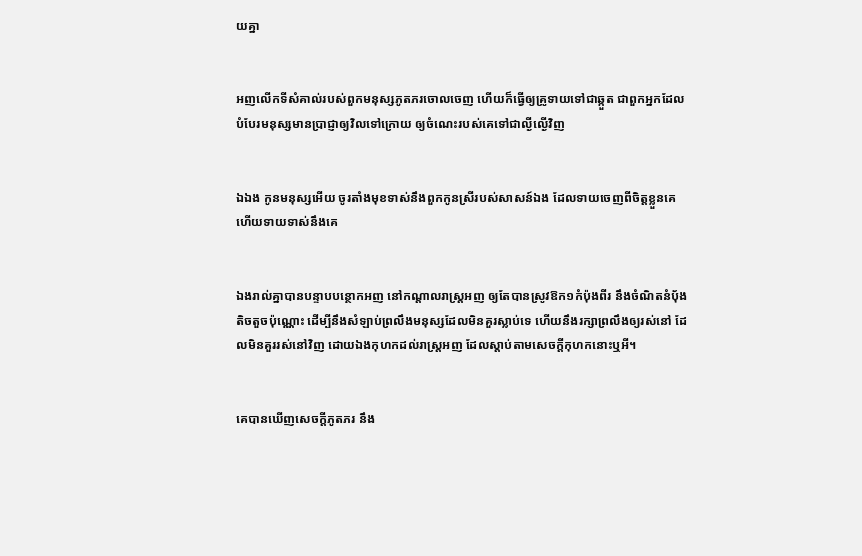យគ្នា


អញលើកទីសំគាល់របស់ពួកមនុស្សភូត‌ភរចោលចេញ ហើយក៏ធ្វើឲ្យគ្រូទាយទៅជាឆ្កួត ជាពួកអ្នកដែលបំបែរមនុស្សមានប្រាជ្ញាឲ្យវិលទៅក្រោយ ឲ្យចំណេះរបស់គេទៅជាល្ងី‌ល្ងើវិញ


ឯឯង កូនមនុស្សអើយ ចូរតាំងមុខទាស់នឹងពួកកូនស្រីរបស់សាសន៍ឯង ដែលទាយចេញពីចិត្តខ្លួនគេ ហើយទាយទាស់នឹងគេ


ឯងរាល់គ្នាបានបន្ទាប‌បន្ថោកអញ នៅកណ្តាលរាស្ត្រអញ ឲ្យតែបានស្រូវឱក១កំប៉ុងពីរ នឹងចំណិតនំបុ័ងតិច‌តួចប៉ុណ្ណោះ ដើម្បីនឹងសំឡាប់ព្រលឹងមនុស្សដែលមិនគួរស្លាប់ទេ ហើយនឹងរក្សាព្រលឹងឲ្យរស់នៅ ដែលមិនគួររស់នៅវិញ ដោយឯងកុហកដល់រាស្ត្រអញ ដែលស្តាប់តាមសេចក្ដីកុហកនោះឬអី។


គេបានឃើញសេចក្ដីភូត‌ភរ នឹង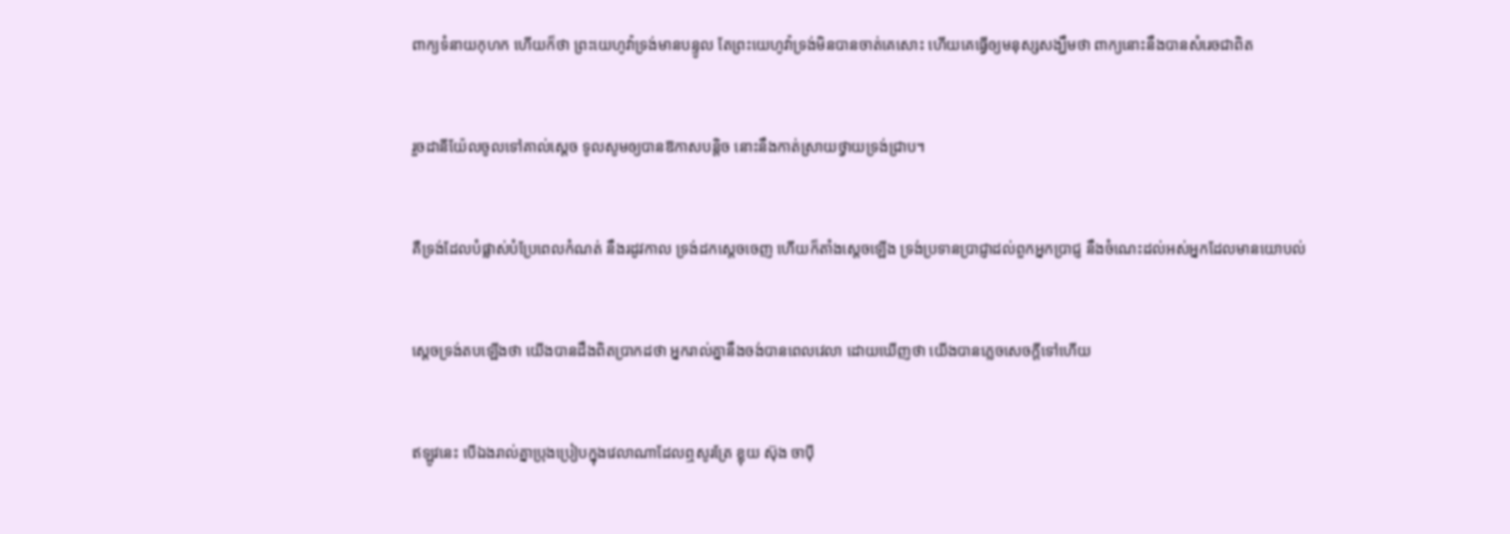ពាក្យទំនាយកុហក ហើយក៏ថា ព្រះ‌យេហូវ៉ាទ្រង់មានបន្ទូល តែព្រះ‌យេហូវ៉ាទ្រង់មិនបានចាត់គេសោះ ហើយគេធ្វើឲ្យមនុស្សសង្ឃឹមថា ពាក្យនោះនឹងបានសំរេចជាពិត


រួចដានី‌យ៉ែលចូលទៅគាល់ស្តេច ទូលសូមឲ្យបានឱកាសបន្តិច នោះនឹងកាត់ស្រាយថ្វាយទ្រង់ជ្រាប។


គឺទ្រង់ដែលបំផ្លាស់បំប្រែពេលកំណត់ នឹងរដូវកាល ទ្រង់ដកស្តេចចេញ ហើយក៏តាំងស្តេចឡើង ទ្រង់ប្រទានប្រាជ្ញាដល់ពួកអ្នកប្រាជ្ញ នឹងចំណេះដល់អស់អ្នកដែលមានយោបល់


ស្តេចទ្រង់តបឡើងថា យើងបានដឹងពិតប្រាកដថា អ្នករាល់គ្នានឹងចង់បានពេលវេលា ដោយឃើញថា យើងបានភ្លេចសេចក្ដីទៅហើយ


ឥឡូវនេះ បើឯងរាល់គ្នាប្រុង‌ប្រៀបក្នុងវេលាណាដែលឮសូរត្រែ ខ្លុយ ស៊ុង ចាប៉ី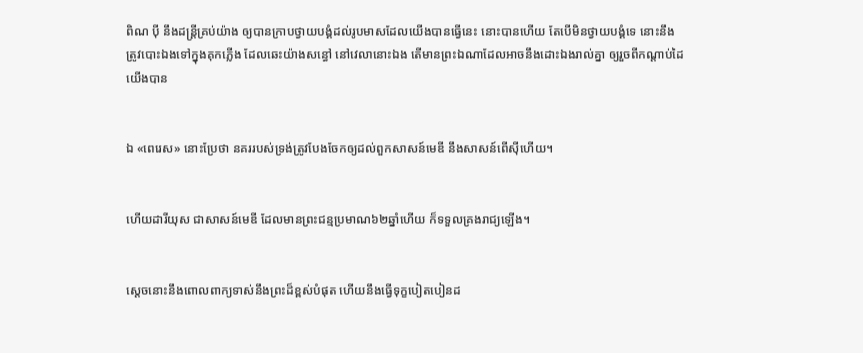ពិណ ប៉ី នឹងដន្ត្រីគ្រប់យ៉ាង ឲ្យបានក្រាបថ្វាយ‌បង្គំដល់រូបមាសដែលយើងបានធ្វើនេះ នោះបានហើយ តែបើមិនថ្វាយ‌បង្គំទេ នោះនឹងត្រូវបោះឯងទៅក្នុងគុកភ្លើង ដែលឆេះយ៉ាងសន្ធៅ នៅវេលានោះឯង តើមានព្រះឯណាដែលអាចនឹងដោះឯងរាល់គ្នា ឲ្យរួចពីកណ្តាប់ដៃយើងបាន


ឯ «ពេរេស» នោះប្រែថា នគររបស់ទ្រង់ត្រូវបែងចែកឲ្យដល់ពួកសាសន៍មេឌី នឹងសាសន៍ពើស៊ីហើយ។


ហើយដារី‌យុស ជាសាសន៍មេឌី ដែលមានព្រះ‌ជន្មប្រមាណ៦២ឆ្នាំហើយ ក៏ទទួលគ្រង‌រាជ្យឡើង។


ស្តេចនោះនឹងពោលពាក្យទាស់នឹងព្រះដ៏ខ្ពស់បំផុត ហើយនឹងធ្វើទុក្ខបៀត‌បៀនដ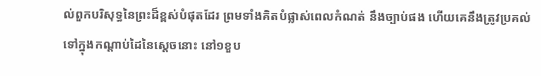ល់ពួកបរិសុទ្ធនៃព្រះដ៏ខ្ពស់បំផុតដែរ ព្រមទាំងគិតបំផ្លាស់ពេលកំណត់ នឹងច្បាប់ផង ហើយគេនឹងត្រូវប្រគល់ទៅក្នុងកណ្តាប់ដៃនៃស្តេចនោះ នៅ១ខួប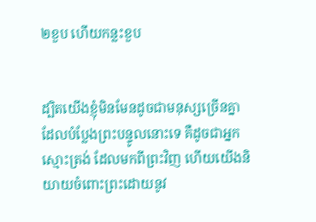២ខួប ហើយកន្លះខួប


ដ្បិតយើងខ្ញុំមិនមែនដូចជាមនុស្សច្រើនគ្នា ដែលបំប្លែងព្រះ‌បន្ទូលនោះទេ គឺដូចជាអ្នកស្មោះ‌ត្រង់ ដែលមកពីព្រះវិញ ហើយយើងនិយាយចំពោះព្រះដោយនូវ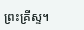ព្រះ‌គ្រីស្ទ។